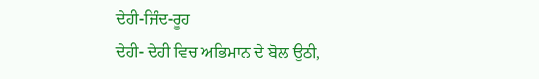ਦੇਹੀ-ਜਿੰਦ-ਰੂਹ
ਦੇਹੀ- ਦੇਹੀ ਵਿਚ ਅਭਿਮਾਨ ਦੇ ਬੋਲ ਉਠੀ,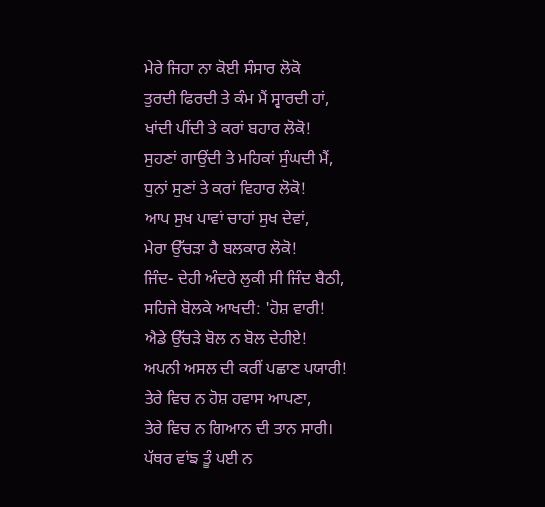ਮੇਰੇ ਜਿਹਾ ਨਾ ਕੋਈ ਸੰਸਾਰ ਲੋਕੋ
ਤੁਰਦੀ ਫਿਰਦੀ ਤੇ ਕੰਮ ਮੈਂ ਸ੍ਵਾਰਦੀ ਹਾਂ,
ਖਾਂਦੀ ਪੀਂਦੀ ਤੇ ਕਰਾਂ ਬਹਾਰ ਲੋਕੋ!
ਸੁਹਣਾਂ ਗਾਉਂਦੀ ਤੇ ਮਹਿਕਾਂ ਸੁੰਘਦੀ ਮੈਂ,
ਧੁਨਾਂ ਸੁਣਾਂ ਤੇ ਕਰਾਂ ਵਿਹਾਰ ਲੋਕੋ!
ਆਪ ਸੁਖ ਪਾਵਾਂ ਚਾਹਾਂ ਸੁਖ ਦੇਵਾਂ,
ਮੇਰਾ ਉੱਚੜਾ ਹੈ ਬਲਕਾਰ ਲੋਕੋ!
ਜਿੰਦ- ਦੇਹੀ ਅੰਦਰੇ ਲੁਕੀ ਸੀ ਜਿੰਦ ਬੈਠੀ,
ਸਹਿਜੇ ਬੋਲਕੇ ਆਖਦੀ: 'ਹੋਸ਼ ਵਾਰੀ!
ਐਡੇ ਉੱਚੜੇ ਬੋਲ ਨ ਬੋਲ ਦੇਹੀਏ!
ਅਪਨੀ ਅਸਲ ਦੀ ਕਰੀਂ ਪਛਾਣ ਪਯਾਰੀ!
ਤੇਰੇ ਵਿਚ ਨ ਹੋਸ਼ ਹਵਾਸ ਆਪਣਾ,
ਤੇਰੇ ਵਿਚ ਨ ਗਿਆਨ ਦੀ ਤਾਨ ਸਾਰੀ।
ਪੱਥਰ ਵਾਂਙ ਤੂੰ ਪਈ ਨ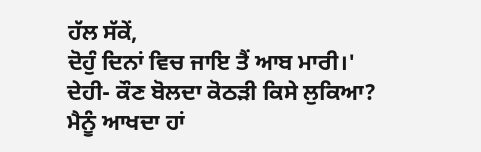ਹੱਲ ਸੱਕੇਂ,
ਦੋਹੁੰ ਦਿਨਾਂ ਵਿਚ ਜਾਇ ਤੈਂ ਆਬ ਮਾਰੀ।'
ਦੇਹੀ- ਕੌਣ ਬੋਲਦਾ ਕੋਠੜੀ ਕਿਸੇ ਲੁਕਿਆ?
ਮੈਨੂੰ ਆਖਦਾ ਹਾਂ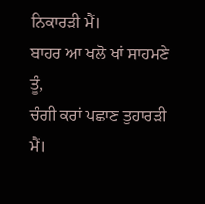ਨਿਕਾਰੜੀ ਮੈਂ।
ਬਾਹਰ ਆ ਖਲੋ ਖਾਂ ਸਾਹਮਣੇ ਤੂੰ,
ਚੰਗੀ ਕਰਾਂ ਪਛਾਣ ਤੁਹਾਰੜੀ ਮੈਂ।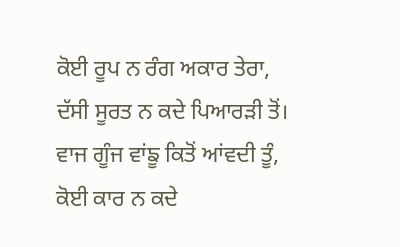ਕੋਈ ਰੂਪ ਨ ਰੰਗ ਅਕਾਰ ਤੇਰਾ,
ਦੱਸੀ ਸੂਰਤ ਨ ਕਦੇ ਪਿਆਰੜੀ ਤੋਂ।
ਵਾਜ ਗੂੰਜ ਵਾਂਙੂ ਕਿਤੋਂ ਆਂਵਦੀ ਤੂੰ,
ਕੋਈ ਕਾਰ ਨ ਕਦੇ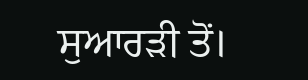ਸੁਆਰੜੀ ਤੋਂ।